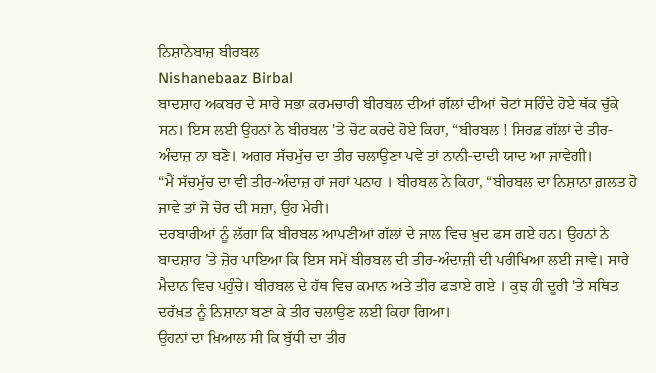ਨਿਸ਼ਾਨੇਬਾਜ਼ ਬੀਰਬਲ
Nishanebaaz Birbal
ਬਾਦਸ਼ਾਹ ਅਕਬਰ ਦੇ ਸਾਰੇ ਸਭਾ ਕਰਮਚਾਰੀ ਬੀਰਬਲ ਦੀਆਂ ਗੱਲਾਂ ਦੀਆਂ ਚੋਟਾਂ ਸਹਿੰਦੇ ਹੋਏ ਥੱਕ ਚੁੱਕੇ ਸਨ। ਇਸ ਲਈ ਉਹਨਾਂ ਨੇ ਬੀਰਬਲ 'ਤੇ ਚੋਟ ਕਰਦੇ ਹੋਏ ਕਿਹਾ, “ਬੀਰਬਲ ! ਸਿਰਫ਼ ਗੱਲਾਂ ਦੇ ਤੀਰ-ਅੰਦਾਜ਼ ਨਾ ਬਣੋ। ਅਗਰ ਸੱਚਮੁੱਚ ਦਾ ਤੀਰ ਚਲਾਉਣਾ ਪਵੇ ਤਾਂ ਨਾਨੀ-ਦਾਦੀ ਯਾਦ ਆ ਜਾਵੇਗੀ।
“ਮੈਂ ਸੱਚਮੁੱਚ ਦਾ ਵੀ ਤੀਰ-ਅੰਦਾਜ਼ ਹਾਂ ਜਹਾਂ ਪਨਾਹ । ਬੀਰਬਲ ਨੇ ਕਿਹਾ, “ਬੀਰਬਲ ਦਾ ਨਿਸ਼ਾਨਾ ਗ਼ਲਤ ਹੋ ਜਾਵੇ ਤਾਂ ਜੋ ਚੋਰ ਦੀ ਸਜ਼ਾ, ਉਹ ਮੇਰੀ।
ਦਰਬਾਰੀਆਂ ਨੂੰ ਲੱਗਾ ਕਿ ਬੀਰਬਲ ਆਪਣੀਆਂ ਗੱਲਾਂ ਦੇ ਜਾਲ ਵਿਚ ਖ਼ੁਦ ਫਸ ਗਏ ਹਨ। ਉਹਨਾਂ ਨੇ ਬਾਦਸ਼ਾਹ ’ਤੇ ਜ਼ੋਰ ਪਾਇਆ ਕਿ ਇਸ ਸਮੇਂ ਬੀਰਬਲ ਦੀ ਤੀਰ-ਅੰਦਾਜ਼ੀ ਦੀ ਪਰੀਖਿਆ ਲਈ ਜਾਵੇ। ਸਾਰੇ ਮੈਦਾਨ ਵਿਚ ਪਹੁੰਚੇ। ਬੀਰਬਲ ਦੇ ਹੱਥ ਵਿਚ ਕਮਾਨ ਅਤੇ ਤੀਰ ਫੜਾਏ ਗਏ । ਕੁਝ ਹੀ ਦੂਰੀ 'ਤੇ ਸਥਿਤ ਦਰੱਖ਼ਤ ਨੂੰ ਨਿਸ਼ਾਨਾ ਬਣਾ ਕੇ ਤੀਰ ਚਲਾਉਣ ਲਈ ਕਿਹਾ ਗਿਆ।
ਉਹਨਾਂ ਦਾ ਖ਼ਿਆਲ ਸੀ ਕਿ ਬੁੱਧੀ ਦਾ ਤੀਰ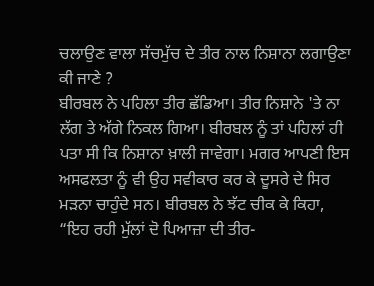ਚਲਾਉਣ ਵਾਲਾ ਸੱਚਮੁੱਚ ਦੇ ਤੀਰ ਨਾਲ ਨਿਸ਼ਾਨਾ ਲਗਾਉਣਾ ਕੀ ਜਾਣੇ ?
ਬੀਰਬਲ ਨੇ ਪਹਿਲਾ ਤੀਰ ਛੱਡਿਆ। ਤੀਰ ਨਿਸ਼ਾਨੇ 'ਤੇ ਨਾ ਲੱਗ ਤੇ ਅੱਗੇ ਨਿਕਲ ਗਿਆ। ਬੀਰਬਲ ਨੂੰ ਤਾਂ ਪਹਿਲਾਂ ਹੀ ਪਤਾ ਸੀ ਕਿ ਨਿਸ਼ਾਨਾ ਖ਼ਾਲੀ ਜਾਵੇਗਾ। ਮਗਰ ਆਪਣੀ ਇਸ ਅਸਫਲਤਾ ਨੂੰ ਵੀ ਉਹ ਸਵੀਕਾਰ ਕਰ ਕੇ ਦੂਸਰੇ ਦੇ ਸਿਰ ਮੜਨਾ ਚਾਹੁੰਦੇ ਸਨ। ਬੀਰਬਲ ਨੇ ਝੱਟ ਚੀਕ ਕੇ ਕਿਹਾ, “ਇਹ ਰਹੀ ਮੁੱਲਾਂ ਦੋ ਪਿਆਜ਼ਾ ਦੀ ਤੀਰ-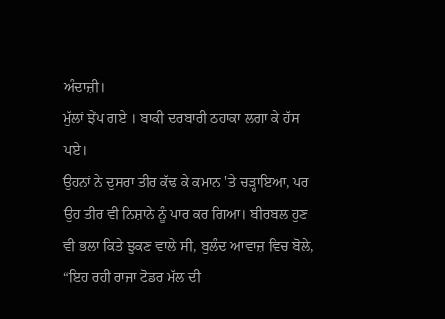ਅੰਦਾਜ਼ੀ।
ਮੁੱਲਾਂ ਝੇਂਪ ਗਏ । ਬਾਕੀ ਦਰਬਾਰੀ ਠਹਾਕਾ ਲਗਾ ਕੇ ਹੱਸ ਪਏ।
ਉਹਨਾਂ ਨੇ ਦੁਸਰਾ ਤੀਰ ਕੱਢ ਕੇ ਕਮਾਨ 'ਤੇ ਚੜ੍ਹਾਇਆ, ਪਰ ਉਹ ਤੀਰ ਵੀ ਨਿਸ਼ਾਨੇ ਨੂੰ ਪਾਰ ਕਰ ਗਿਆ। ਬੀਰਬਲ ਹੁਣ ਵੀ ਭਲਾ ਕਿਤੇ ਝੁਕਣ ਵਾਲੇ ਸੀ, ਬੁਲੰਦ ਆਵਾਜ਼ ਵਿਚ ਬੋਲੇ, “ਇਹ ਰਹੀ ਰਾਜਾ ਟੋਡਰ ਮੱਲ ਦੀ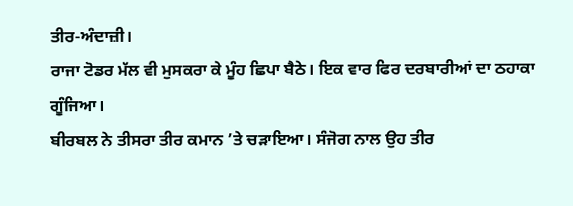ਤੀਰ-ਅੰਦਾਜ਼ੀ।
ਰਾਜਾ ਟੋਡਰ ਮੱਲ ਵੀ ਮੁਸਕਰਾ ਕੇ ਮੂੰਹ ਛਿਪਾ ਬੈਠੇ। ਇਕ ਵਾਰ ਫਿਰ ਦਰਬਾਰੀਆਂ ਦਾ ਠਹਾਕਾ ਗੂੰਜਿਆ।
ਬੀਰਬਲ ਨੇ ਤੀਸਰਾ ਤੀਰ ਕਮਾਨ ’ਤੇ ਚੜਾਇਆ। ਸੰਜੋਗ ਨਾਲ ਉਹ ਤੀਰ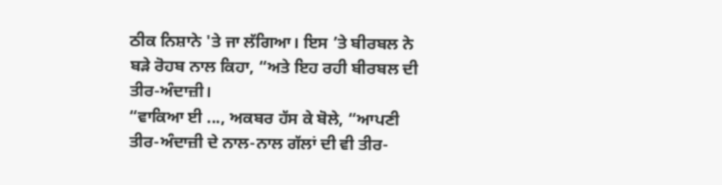ਠੀਕ ਨਿਸ਼ਾਨੇ 'ਤੇ ਜਾ ਲੱਗਿਆ। ਇਸ ’ਤੇ ਬੀਰਬਲ ਨੇ ਬੜੇ ਰੋਹਬ ਨਾਲ ਕਿਹਾ, “ਅਤੇ ਇਹ ਰਹੀ ਬੀਰਬਲ ਦੀ ਤੀਰ-ਅੰਦਾਜ਼ੀ।
“ਵਾਕਿਆ ਈ ..., ਅਕਬਰ ਹੱਸ ਕੇ ਬੋਲੇ, “ਆਪਣੀ ਤੀਰ-ਅੰਦਾਜ਼ੀ ਦੇ ਨਾਲ-ਨਾਲ ਗੱਲਾਂ ਦੀ ਵੀ ਤੀਰ-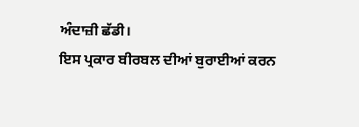ਅੰਦਾਜ਼ੀ ਛੱਡੀ।
ਇਸ ਪ੍ਰਕਾਰ ਬੀਰਬਲ ਦੀਆਂ ਬੁਰਾਈਆਂ ਕਰਨ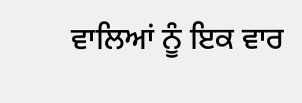ਵਾਲਿਆਂ ਨੂੰ ਇਕ ਵਾਰ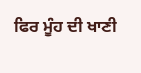ਫਿਰ ਮੂੰਹ ਦੀ ਖਾਣੀ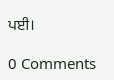ਪਈ।

0 Comments